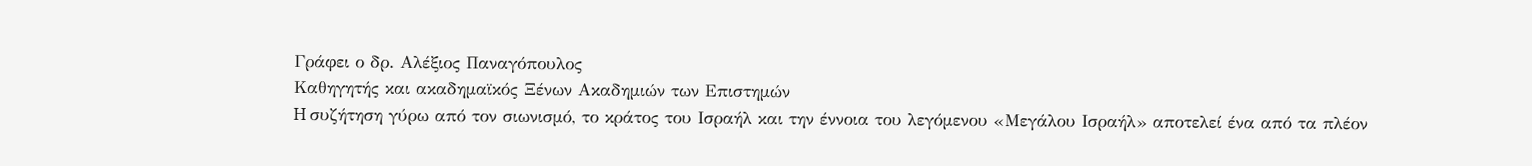Γράφει ο δρ. Αλέξιος Παναγόπουλος
Καθηγητής και ακαδηµαϊκός Ξένων Ακαδηµιών των Επιστηµών
H συζήτηση γύρω από τον σιωνισµό, το κράτος του Ισραήλ και την έννοια του λεγόµενου «Μεγάλου Ισραήλ» αποτελεί ένα από τα πλέον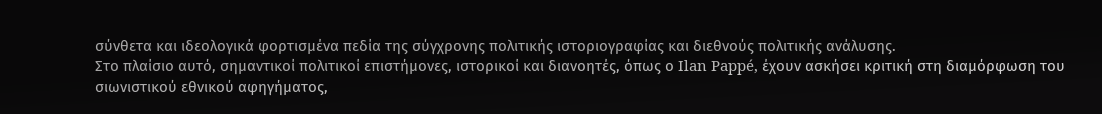σύνθετα και ιδεολογικά φορτισµένα πεδία της σύγχρονης πολιτικής ιστοριογραφίας και διεθνούς πολιτικής ανάλυσης.
Στο πλαίσιο αυτό, σηµαντικοί πολιτικοί επιστήµονες, ιστορικοί και διανοητές, όπως ο Ilan Pappé, έχουν ασκήσει κριτική στη διαµόρφωση του σιωνιστικού εθνικού αφηγήµατος,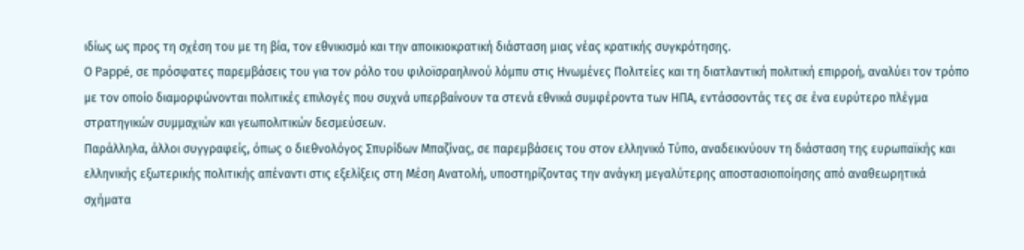ιδίως ως προς τη σχέση του µε τη βία, τον εθνικισµό και την αποικιοκρατική διάσταση µιας νέας κρατικής συγκρότησης.
Ο Pappé, σε πρόσφατες παρεµβάσεις του για τον ρόλο του φιλοϊσραηλινού λόµπυ στις Ηνωµένες Πολιτείες και τη διατλαντική πολιτική επιρροή, αναλύει τον τρόπο µε τον οποίο διαµορφώνονται πολιτικές επιλογές που συχνά υπερβαίνουν τα στενά εθνικά συµφέροντα των ΗΠΑ, εντάσσοντάς τες σε ένα ευρύτερο πλέγµα στρατηγικών συµµαχιών και γεωπολιτικών δεσµεύσεων.
Παράλληλα, άλλοι συγγραφείς, όπως ο διεθνολόγος Σπυρίδων Μπαζίνας, σε παρεµβάσεις του στον ελληνικό Τύπο, αναδεικνύουν τη διάσταση της ευρωπαϊκής και ελληνικής εξωτερικής πολιτικής απέναντι στις εξελίξεις στη Μέση Ανατολή, υποστηρίζοντας την ανάγκη µεγαλύτερης αποστασιοποίησης από αναθεωρητικά σχήµατα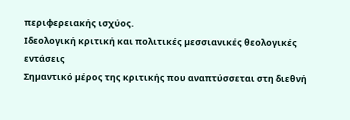περιφερειακής ισχύος.
Ιδεολογική κριτική και πολιτικές µεσσιανικές θεολογικές εντάσεις
Σηµαντικό µέρος της κριτικής που αναπτύσσεται στη διεθνή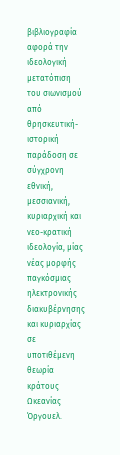βιβλιογραφία αφορά την ιδεολογική µετατόπιση του σιωνισµού από θρησκευτική-ιστορική παράδοση σε σύγχρονη εθνική, µεσσιανική, κυριαρχική και νεο-κρατική ιδεολογία, µίας νέας µορφής παγκόσµιας ηλεκτρονικής διακυβέρνησης και κυριαρχίας σε υποτιθέµενη θεωρία κράτους Ωκεανίας Όργουελ.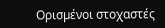Ορισµένοι στοχαστές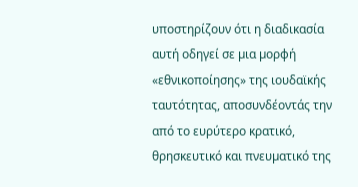υποστηρίζουν ότι η διαδικασία αυτή οδηγεί σε µια µορφή «εθνικοποίησης» της ιουδαϊκής ταυτότητας, αποσυνδέοντάς την από το ευρύτερο κρατικό, θρησκευτικό και πνευµατικό της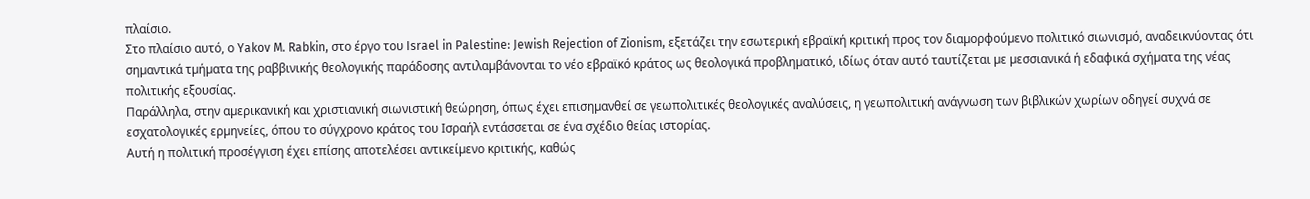πλαίσιο.
Στο πλαίσιο αυτό, ο Yakov M. Rabkin, στο έργο του Israel in Palestine: Jewish Rejection of Zionism, εξετάζει την εσωτερική εβραϊκή κριτική προς τον διαµορφούµενο πολιτικό σιωνισµό, αναδεικνύοντας ότι σηµαντικά τµήµατα της ραββινικής θεολογικής παράδοσης αντιλαµβάνονται το νέο εβραϊκό κράτος ως θεολογικά προβληµατικό, ιδίως όταν αυτό ταυτίζεται µε µεσσιανικά ή εδαφικά σχήµατα της νέας πολιτικής εξουσίας.
Παράλληλα, στην αµερικανική και χριστιανική σιωνιστική θεώρηση, όπως έχει επισηµανθεί σε γεωπολιτικές θεολογικές αναλύσεις, η γεωπολιτική ανάγνωση των βιβλικών χωρίων οδηγεί συχνά σε εσχατολογικές ερµηνείες, όπου το σύγχρονο κράτος του Ισραήλ εντάσσεται σε ένα σχέδιο θείας ιστορίας.
Αυτή η πολιτική προσέγγιση έχει επίσης αποτελέσει αντικείµενο κριτικής, καθώς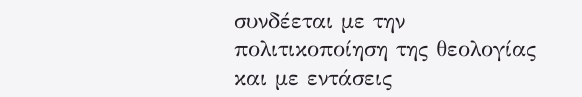συνδέεται µε την πολιτικοποίηση της θεολογίας και µε εντάσεις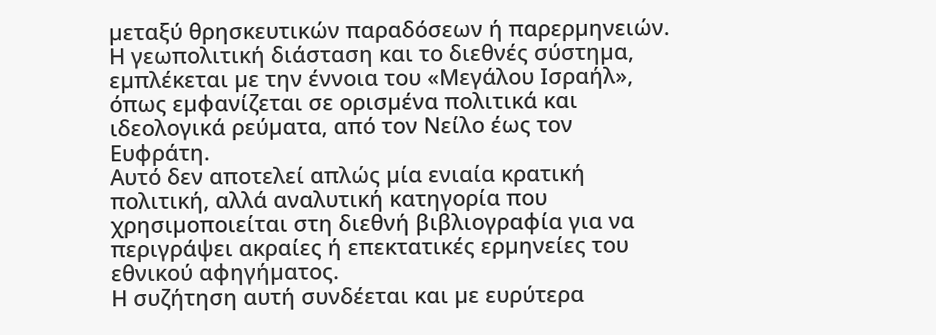µεταξύ θρησκευτικών παραδόσεων ή παρερµηνειών. Η γεωπολιτική διάσταση και το διεθνές σύστηµα, εµπλέκεται µε την έννοια του «Μεγάλου Ισραήλ», όπως εµφανίζεται σε ορισµένα πολιτικά και ιδεολογικά ρεύµατα, από τον Νείλο έως τον Ευφράτη.
Αυτό δεν αποτελεί απλώς µία ενιαία κρατική πολιτική, αλλά αναλυτική κατηγορία που χρησιµοποιείται στη διεθνή βιβλιογραφία για να περιγράψει ακραίες ή επεκτατικές ερµηνείες του εθνικού αφηγήµατος.
Η συζήτηση αυτή συνδέεται και µε ευρύτερα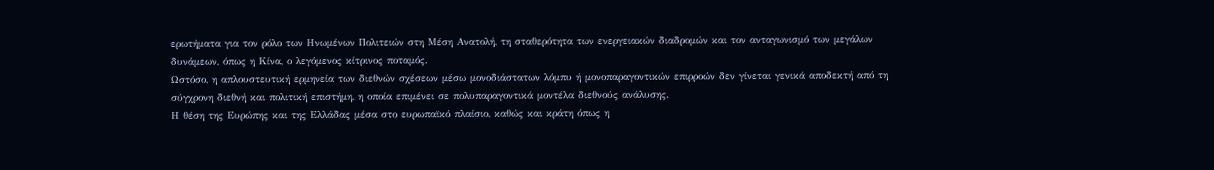ερωτήµατα για τον ρόλο των Ηνωµένων Πολιτειών στη Μέση Ανατολή, τη σταθερότητα των ενεργειακών διαδροµών και τον ανταγωνισµό των µεγάλων δυνάµεων, όπως η Κίνα, ο λεγόµενος κίτρινος ποταµός.
Ωστόσο, η απλουστευτική ερµηνεία των διεθνών σχέσεων µέσω µονοδιάστατων λόµπυ ή µονοπαραγοντικών επιρροών δεν γίνεται γενικά αποδεκτή από τη σύγχρονη διεθνή και πολιτική επιστήµη, η οποία επιµένει σε πολυπαραγοντικά µοντέλα διεθνούς ανάλυσης.
Η θέση της Ευρώπης και της Ελλάδας µέσα στο ευρωπαϊκό πλαίσιο, καθώς και κράτη όπως η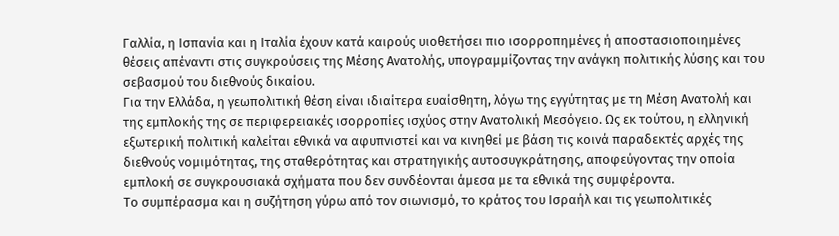Γαλλία, η Ισπανία και η Ιταλία έχουν κατά καιρούς υιοθετήσει πιο ισορροπηµένες ή αποστασιοποιηµένες θέσεις απέναντι στις συγκρούσεις της Μέσης Ανατολής, υπογραµµίζοντας την ανάγκη πολιτικής λύσης και του σεβασµού του διεθνούς δικαίου.
Για την Ελλάδα, η γεωπολιτική θέση είναι ιδιαίτερα ευαίσθητη, λόγω της εγγύτητας µε τη Μέση Ανατολή και της εµπλοκής της σε περιφερειακές ισορροπίες ισχύος στην Ανατολική Μεσόγειο. Ως εκ τούτου, η ελληνική εξωτερική πολιτική καλείται εθνικά να αφυπνιστεί και να κινηθεί µε βάση τις κοινά παραδεκτές αρχές της διεθνούς νοµιµότητας, της σταθερότητας και στρατηγικής αυτοσυγκράτησης, αποφεύγοντας την οποία εµπλοκή σε συγκρουσιακά σχήµατα που δεν συνδέονται άµεσα µε τα εθνικά της συµφέροντα.
Το συµπέρασµα και η συζήτηση γύρω από τον σιωνισµό, το κράτος του Ισραήλ και τις γεωπολιτικές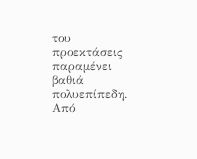του προεκτάσεις παραµένει βαθιά πολυεπίπεδη. Από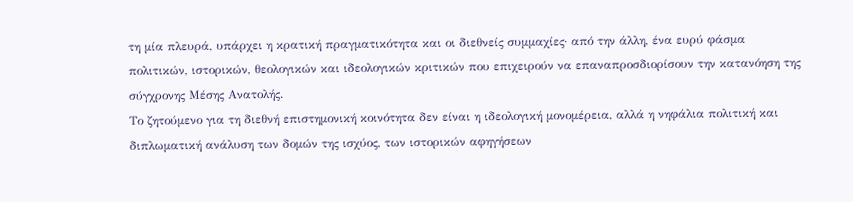τη µία πλευρά, υπάρχει η κρατική πραγµατικότητα και οι διεθνείς συµµαχίες· από την άλλη, ένα ευρύ φάσµα πολιτικών, ιστορικών, θεολογικών και ιδεολογικών κριτικών που επιχειρούν να επαναπροσδιορίσουν την κατανόηση της σύγχρονης Μέσης Ανατολής.
Το ζητούµενο για τη διεθνή επιστηµονική κοινότητα δεν είναι η ιδεολογική µονοµέρεια, αλλά η νηφάλια πολιτική και διπλωµατική ανάλυση των δοµών της ισχύος, των ιστορικών αφηγήσεων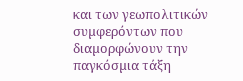και των γεωπολιτικών συµφερόντων που διαµορφώνουν την παγκόσµια τάξη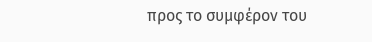προς το συµφέρον του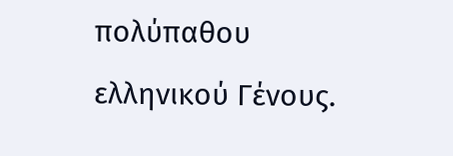πολύπαθου ελληνικού Γένους.